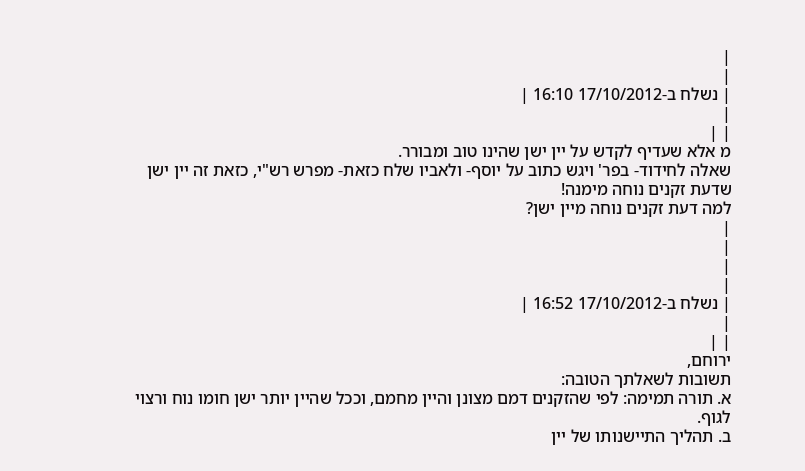|
|
| נשלח ב-17/10/2012 16:10 |
|
| |
מ אלא שעדיף לקדש על יין ישן שהינו טוב ומבורר.
שאלה לחידוד- בפר' ויגש כתוב על יוסף- ולאביו שלח כזאת- מפרש רש"י, כזאת זה יין ישן שדעת זקנים נוחה מימנה!
למה דעת זקנים נוחה מיין ישן?
|
|
|
|
| נשלח ב-17/10/2012 16:52 |
|
| |
ירוחם,
תשובות לשאלתך הטובה:
א. תורה תמימה: לפי שהזקנים דמם מצונן והיין מחמם, וככל שהיין יותר ישן חומו נוח ורצוי לגוף.
ב. תהליך התיישנותו של יין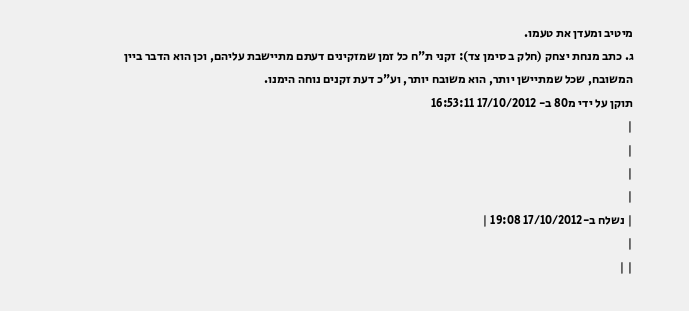מיטיב ומעדן את טעמו.
ג. כתב מנחת יצחק (חלק ב סימן צד): זקני ת"ח כל זמן שמזקינים דעתם מתיישבת עליהם, וכן הוא הדבר ביין המשובח, שכל שמתיישן יותר, הוא משובח יותר, וע"כ דעת זקנים נוחה הימנו.
תוקן על ידי מ80 ב- 17/10/2012 16:53:11
|
|
|
|
| נשלח ב-17/10/2012 19:08 |
|
| |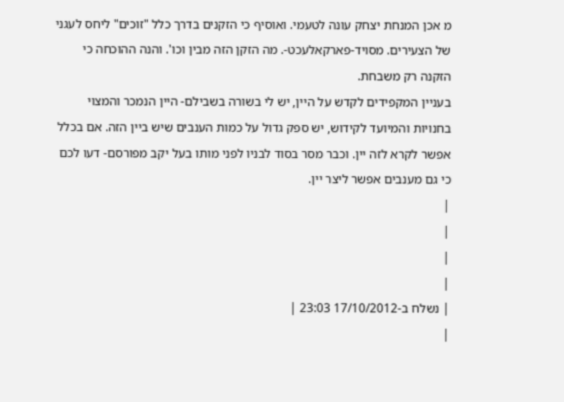מ אכן המנחת יצחק עונה לטעמי. ואוסיף כי הזקנים בדרך כלל "זוכים" ליחס לעגני של הצעירים. מסויד-פארקאלעכט-. מה הזקן הזה מבין וכו'. והנה ההוכחה כי הזקנה רק משבחת.
בעניין המקפידים לקדש על היין, יש לי בשורה בשבילם- היין הנמכר והמצוי בחנויות והמיועד לקידוש, יש ספק גדול על כמות הענבים שיש ביין הזה. אם בכלל אפשר לקרא לזה יין. וכבר מסר בסוד לבניו לפני מותו בעל יקב מפורסם- דעו לכם כי גם מענבים אפשר ליצר יין.
|
|
|
|
| נשלח ב-17/10/2012 23:03 |
|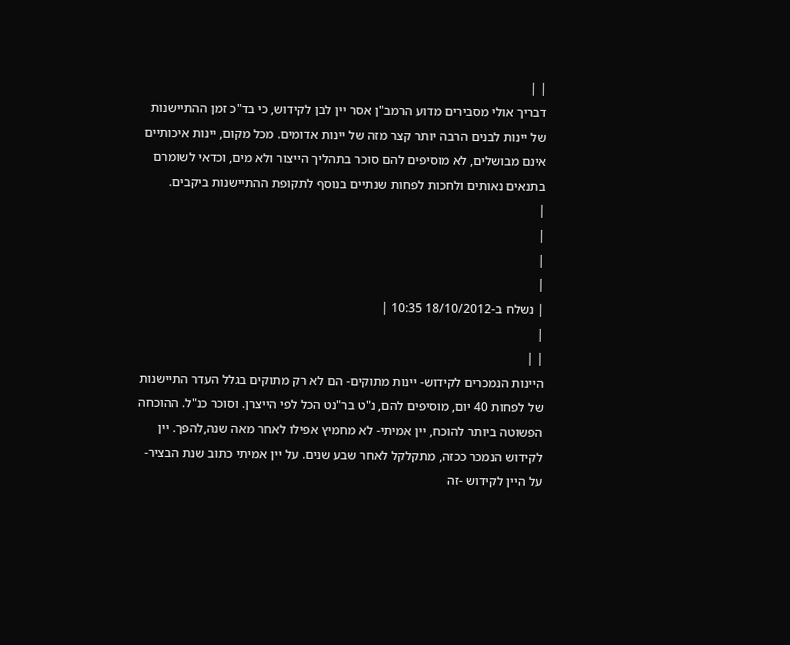| |
דבריך אולי מסבירים מדוע הרמב"ן אסר יין לבן לקידוש, כי בד"כ זמן ההתיישנות של יינות לבנים הרבה יותר קצר מזה של יינות אדומים. מכל מקום, יינות איכותיים אינם מבושלים, לא מוסיפים להם סוכר בתהליך הייצור ולא מים, וכדאי לשומרם בתנאים נאותים ולחכות לפחות שנתיים בנוסף לתקופת ההתיישנות ביקבים.
|
|
|
|
| נשלח ב-18/10/2012 10:35 |
|
| |
היינות הנמכרים לקידוש- יינות מתוקים- הם לא רק מתוקים בגלל העדר התיישנות של לפחות 40 יום, מוסיפים להם, נ"ט בר"נט הכל לפי הייצרן. וסוכר כנ"ל. ההוכחה הפשוטה ביותר להוכח, יין אמיתי- לא מחמיץ אפילו לאחר מאה שנה,להפך. יין לקידוש הנמכר ככזה, מתקלקל לאחר שבע שנים. על יין אמיתי כתוב שנת הבציר- על היין לקידוש -זה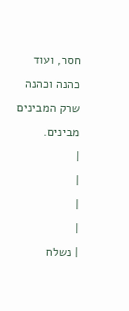חסר, ועוד כהנה וכהנה שרק המבינים מבינים.
|
|
|
|
| נשלח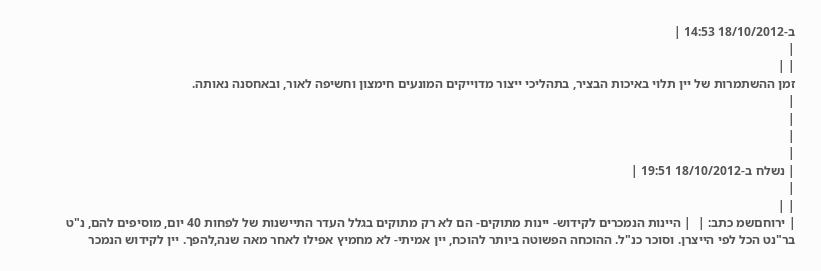ב-18/10/2012 14:53 |
|
| |
זמן ההשתמרות של יין תלוי באיכות הבציר, בתהליכי ייצור מדוייקים המונעים חימצון וחשיפה לאור, ובאחסנה נאותה.
|
|
|
|
| נשלח ב-18/10/2012 19:51 |
|
| |
| ירוחםשמ כתב: |  | היינות הנמכרים לקידוש- יינות מתוקים- הם לא רק מתוקים בגלל העדר התיישנות של לפחות 40 יום, מוסיפים להם, נ"ט בר"נט הכל לפי הייצרן. וסוכר כנ"ל. ההוכחה הפשוטה ביותר להוכח, יין אמיתי- לא מחמיץ אפילו לאחר מאה שנה,להפך. יין לקידוש הנמכר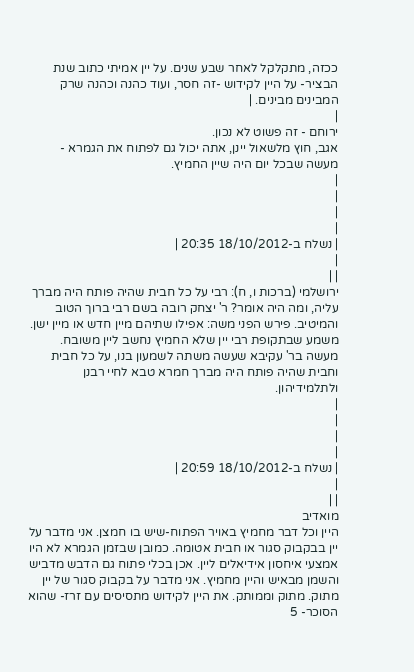ככזה, מתקלקל לאחר שבע שנים. על יין אמיתי כתוב שנת הבציר- על היין לקידוש -זה חסר, ועוד כהנה וכהנה שרק המבינים מבינים. |
|
ירוחם - זה פשוט לא נכון.
אגב, חוץ מלשאול יינן, אתה יכול גם לפתוח את הגמרא - מעשה שבכל יום היה שיין החמיץ.
|
|
|
|
| נשלח ב-18/10/2012 20:35 |
|
| |
ירושלמי (ברכות ו, ח): רבי על כל חבית שהיה פותח היה מברך עליה, ומה היה אומר? ר' יצחק רובה בשם רבי ברוך הטוב והמיטיב. פירש הפני משה: אפילו שתיהם מיין חדש או מיין ישן. משמע שבתקופת רבי יין שלא החמיץ נחשב ליין משובח. מעשה בר' עקיבא שעשה משתה לשמעון בנו, על כל חבית וחבית שהיה פותח היה מברך חמרא טבא לחיי רבנן ולתלמידיהון.
|
|
|
|
| נשלח ב-18/10/2012 20:59 |
|
| |
מואדיב
היין וכל דבר מחמיץ באויר הפתוח-שיש בו חמצן. אני מדבר על יין בבקבוק סגור או חבית אטומה. כמובן שבזמן הגמרא לא היו אמצעי איחסון אידיאלים ליין. אכן בכלי פתוח גם הדבש מדביש והשמן מבאיש והיין מחמיץ. אני מדבר על בקבוק סגור של יין מתוק. מתוק וממותק. את היין לקידוש מתסיסים עם זרז- שהוא הסוכר- 5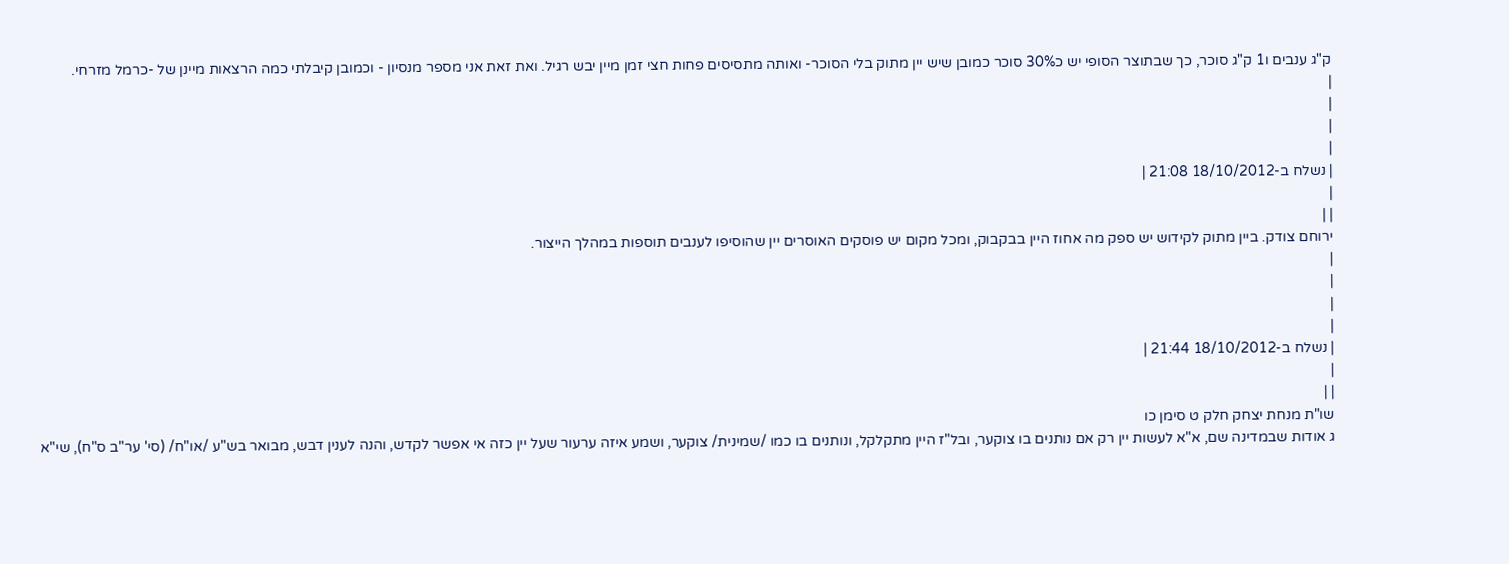ק"ג ענבים ו1 ק"ג סוכר, כך שבתוצר הסופי יש כ30% סוכר כמובן שיש יין מתוק בלי הסוכר- ואותה מתסיסים פחות חצי זמן מיין יבש רגיל. ואת זאת אני מספר מנסיון - וכמובן קיבלתי כמה הרצאות מיינן של -כרמל מזרחי.
|
|
|
|
| נשלח ב-18/10/2012 21:08 |
|
| |
ירוחם צודק. ביין מתוק לקידוש יש ספק מה אחוז היין בבקבוק, ומכל מקום יש פוסקים האוסרים יין שהוסיפו לענבים תוספות במהלך הייצור.
|
|
|
|
| נשלח ב-18/10/2012 21:44 |
|
| |
שו"ת מנחת יצחק חלק ט סימן כו
ג אודות שבמדינה שם, א"א לעשות יין רק אם נותנים בו צוקער, ובל"ז היין מתקלקל, ונותנים בו כמו /שמינית/ צוקער, ושמע איזה ערעור שעל יין כזה אי אפשר לקדש, והנה לענין דבש, מבואר בש"ע /או"ח/ (סי' ער"ב ס"ח), שי"א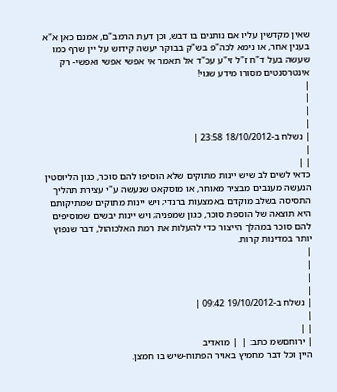שאין מקדשין עליו אם נותנים בו דבש, וכן דעת הרמב"ם, אמנם כאן א"א בענין אחר, או נימא לכה"פ בש"ק בבוקר יעשה קידוש על יין שרף כמו שעשה בעל ד"ח ז"ל זי"ע עכ"ד אל תאמר אי אפשי אפשי ואפשי- רק אינטרסנטים מסורו מידע שגוי!
|
|
|
|
| נשלח ב-18/10/2012 23:58 |
|
| |
כדאי לשים לב שיש יינות מתוקים שלא הוסיפו להם סוכר, כגון הליוסטין הנעשה מענבים מבציר מאוחר, או מוסקאט שנעשה ע"י עצירת תהליך התסיסה בשלב מוקדם באמצעות ברנדי; ויש יינות מתוקים שמתיקותם היא תוצאה של הוספת סוכר, כגון שמפניה; ויש יינות יבשים שמוסיפים להם סוכר במהלך הייצור כדי להעלות את רמת האלכוהול, דבר שנפוץ יותר במדינות קרות.
|
|
|
|
| נשלח ב-19/10/2012 09:42 |
|
| |
| ירוחםשמ כתב: |  | מואדיב
היין וכל דבר מחמיץ באויר הפתוח-שיש בו חמצן.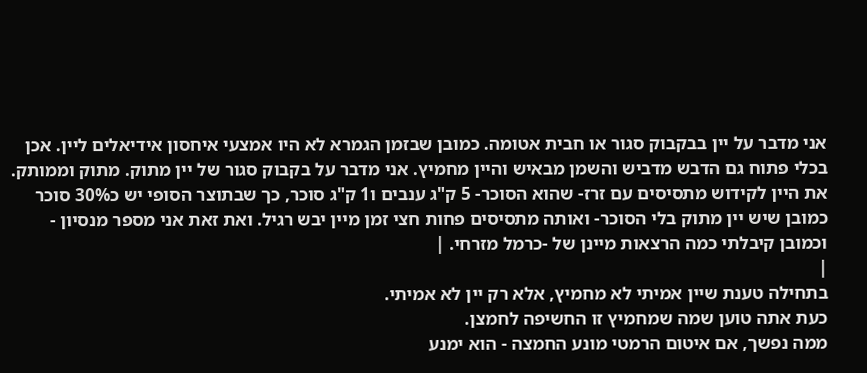אני מדבר על יין בבקבוק סגור או חבית אטומה. כמובן שבזמן הגמרא לא היו אמצעי איחסון אידיאלים ליין. אכן בכלי פתוח גם הדבש מדביש והשמן מבאיש והיין מחמיץ. אני מדבר על בקבוק סגור של יין מתוק. מתוק וממותק. את היין לקידוש מתסיסים עם זרז- שהוא הסוכר- 5 ק"ג ענבים ו1 ק"ג סוכר, כך שבתוצר הסופי יש כ30% סוכר כמובן שיש יין מתוק בלי הסוכר- ואותה מתסיסים פחות חצי זמן מיין יבש רגיל. ואת זאת אני מספר מנסיון - וכמובן קיבלתי כמה הרצאות מיינן של -כרמל מזרחי. |
|
בתחילה טענת שיין אמיתי לא מחמיץ, אלא רק יין לא אמיתי.
כעת אתה טוען שמה שמחמיץ זו החשיפה לחמצן.
ממה נפשך, אם איטום הרמטי מונע החמצה - הוא ימנע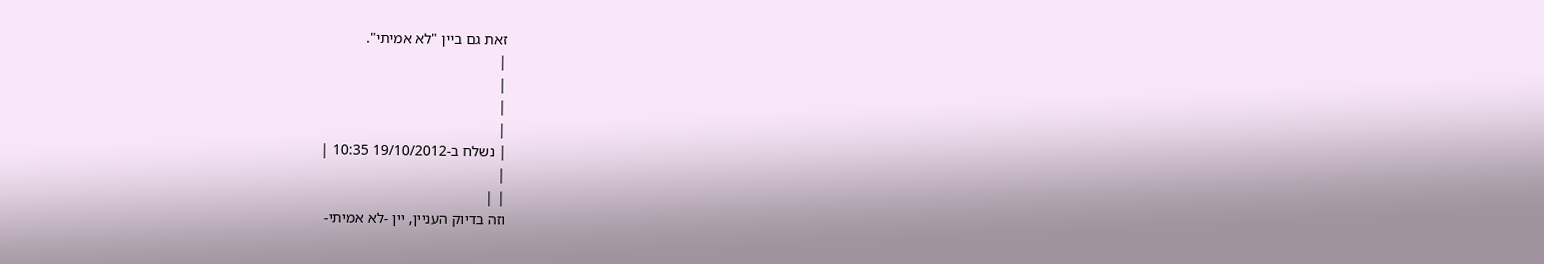זאת גם ביין "לא אמיתי".
|
|
|
|
| נשלח ב-19/10/2012 10:35 |
|
| |
וזה בדיוק העניין, יין -לא אמיתי-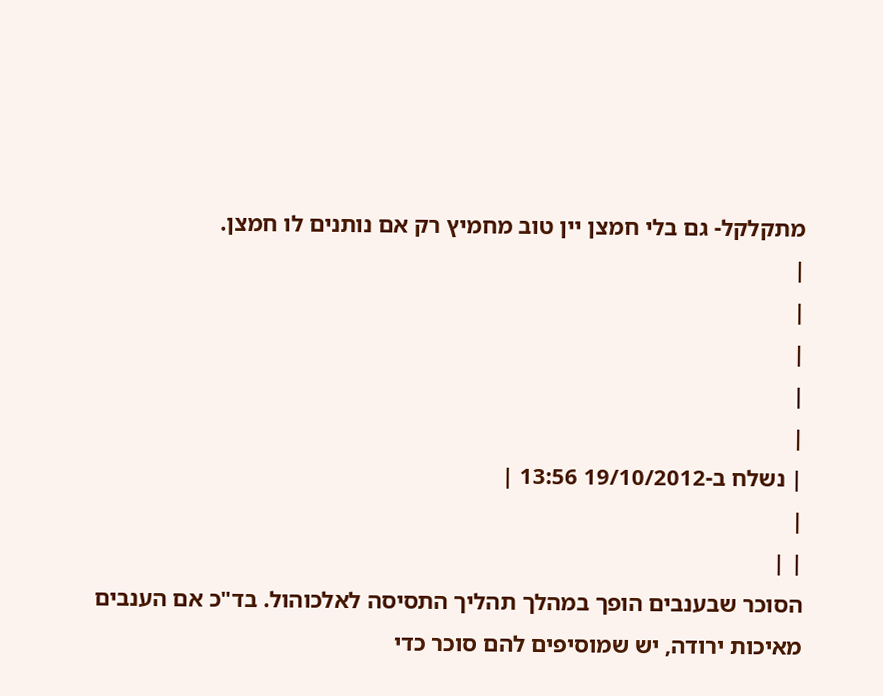מתקלקל- גם בלי חמצן יין טוב מחמיץ רק אם נותנים לו חמצן.
|
|
|
|
|
| נשלח ב-19/10/2012 13:56 |
|
| |
הסוכר שבענבים הופך במהלך תהליך התסיסה לאלכוהול. בד"כ אם הענבים מאיכות ירודה, יש שמוסיפים להם סוכר כדי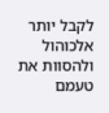לקבל יותר אלכוהול ולהסוות את טעמם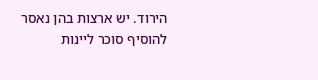הירוד. יש ארצות בהן נאסר להוסיף סוכר ליינות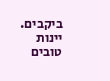ביקבים. יינות טובים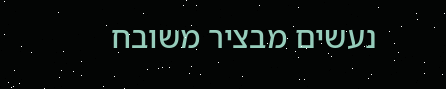נעשים מבציר משובח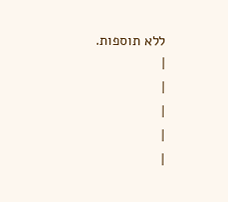ללא תוספות.
|
|
|
|
|